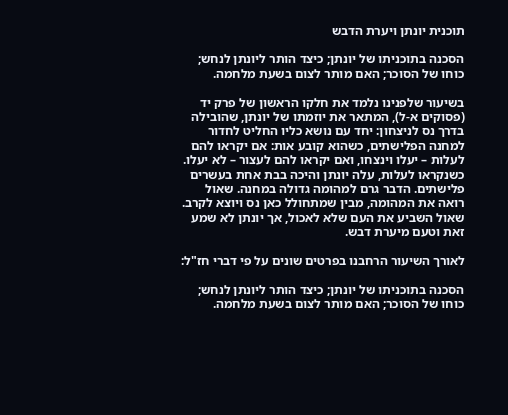תוכנית יונתן ויערת הדבש

הסכנה בתוכניתו של יונתן; כיצד הותר ליונתן לנחש; כוחו של הסוכר; האם מותר לצום בשעת מלחמה.

בשיעור שלפנינו נלמד את חלקו הראשון של פרק יד (פסוקים א-ל), המתאר את יוזמתו של יונתן, שהובילה בדרך נס לניצחון: יחד עם נושא כליו החליט לחדור למחנה הפלישתים, כשהוא קובע אות: אם יקראו להם לעלות – יעלו וינצחו, ואם יקראו להם לעצור – לא יעלו. כשנקראו לעלות, עלה יונתן והיכה בבת אחת בעשרים פלישתים. הדבר גרם למהומה גדולה במחנה. שאול רואה את המהומה, מבין שמתחולל כאן נס ויוצא לקרב. שאול השביע את העם שלא לאכול, אך יונתן לא שמע זאת וטעם מיערת דבש.

לאורך השיעור הרחבנו בפרטים שונים על פי דברי חז"ל:

הסכנה בתוכניתו של יונתן; כיצד הותר ליונתן לנחש; כוחו של הסוכר; האם מותר לצום בשעת מלחמה.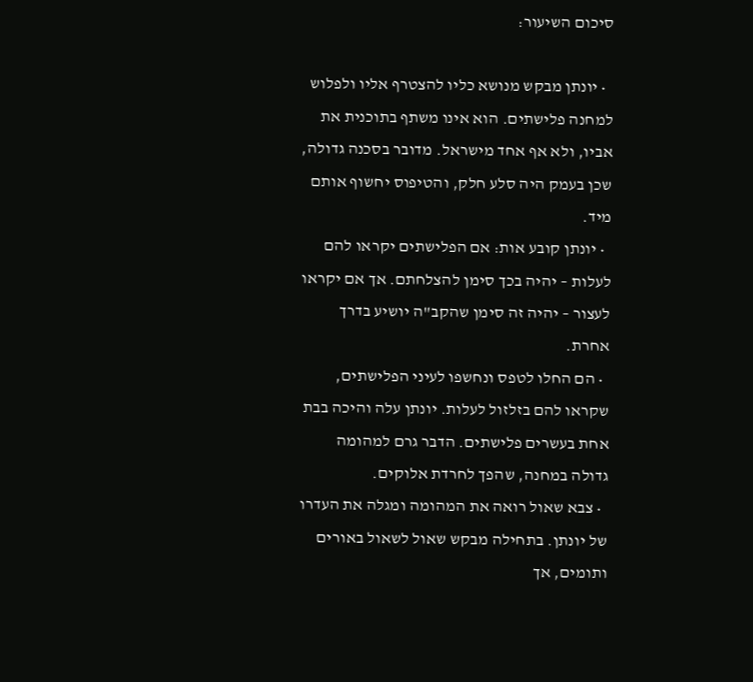סיכום השיעור:

  • יונתן מבקש מנושא כליו להצטרף אליו ולפלוש למחנה פלישתים. הוא אינו משתף בתוכנית את אביו, ולא אף אחד מישראל. מדובר בסכנה גדולה, שכן בעמק היה סלע חלק, והטיפוס יחשוף אותם מיד.
  • יונתן קובע אות: אם הפלישתים יקראו להם לעלות – יהיה בכך סימן להצלחתם. אך אם יקראו לעצור – יהיה זה סימן שהקב"ה יושיע בדרך אחרת.
  • הם החלו לטפס ונחשפו לעיני הפלישתים, שקראו להם בזלזול לעלות. יונתן עלה והיכה בבת אחת בעשרים פלישתים. הדבר גרם למהומה גדולה במחנה, שהפך לחרדת אלוקים.
  • צבא שאול רואה את המהומה ומגלה את העדרו של יונתן. בתחילה מבקש שאול לשאול באורים ותומים, אך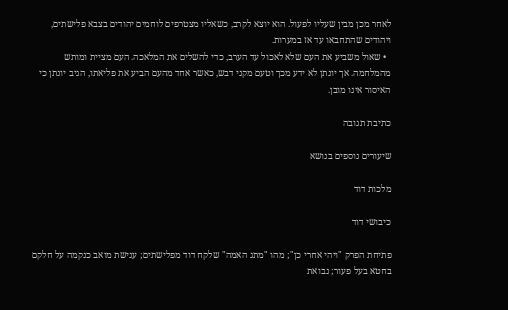לאחר מכן מבין שעליו לפעול. הוא יוצא לקרב, כשאליו מצטרפים לוחמים יהודים בצבא פלישתים, ויהודים שהתחבאו עד אז במערות.
  • שאול משביע את העם שלא לאכול עד הערב, כדי להשלים את המלאכה. העם מציית ומותש מהמלחמה. אך יונתן לא ידע מכך וטעם מקני דבש, כאשר אחד מהעם הביע את פליאתו, הגיב יונתן כי האיסור אינו מובן.

כתיבת תגובה

שיעורים נוספים בנושא

מלכות דוד

כיבושי דוד

פתיחת הפרק "ויהי אחרי כן"; מהו "מתג האמה" שלקח דוד מפלישתים; ענישת מואב כנקמה על חלקם בחטא בעל פעור; נבואת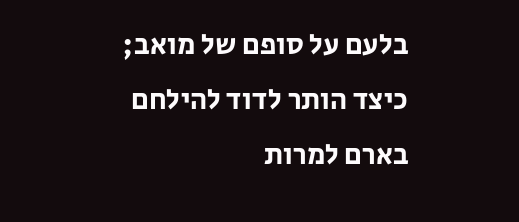בלעם על סופם של מואב; כיצד הותר לדוד להילחם בארם למרות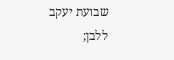שבועת יעקב ללבן;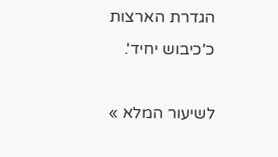הגדרת הארצות כ'כיבוש יחיד'.

לשיעור המלא »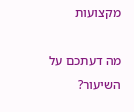מקצועות

מה דעתכם על השיעור?